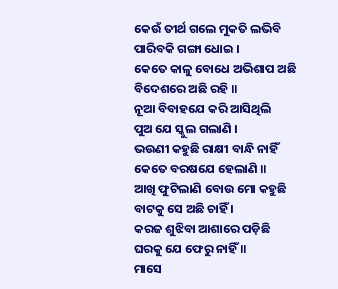କେଉଁ ତୀର୍ଥ ଗଲେ ମୁକତି ଲଭିବି
ପାରିବକି ଗଙ୍ଗା ଧୋଇ ।
କେତେ କାଳୁ ବୋଧେ ଅଭିଶାପ ଅଛି
ବିଦେଶରେ ଅଛି ରହି ॥
ନୂଆ ବିବାହଯେ କରି ଆସିଥିଲି
ପୁଅ ଯେ ସ୍କୁଲ ଗଲାଣି ।
ଭଉଣୀ କହୁଛି ରାକ୍ଷୀ ବାନ୍ଧି ନାହିଁ
କେତେ ବରଷଯେ ହେଲାଣି ॥
ଆଖି ଫୁଟିଲାଣି ବୋଉ ମୋ କହୁଛି
ବାଟକୁ ସେ ଅଛି ଚାହିଁ ।
କରଜ ଶୁଝିବା ଆଶାରେ ପଡ଼ିଛି
ଘରକୁ ଯେ ଫେରୁ ନାହିଁ ॥
ମାସେ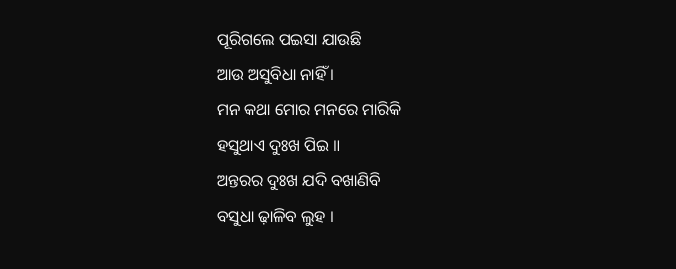ପୂରିଗଲେ ପଇସା ଯାଉଛି
ଆଉ ଅସୁବିଧା ନାହିଁ ।
ମନ କଥା ମୋର ମନରେ ମାରିକି
ହସୁଥାଏ ଦୁଃଖ ପିଇ ॥
ଅନ୍ତରର ଦୁଃଖ ଯଦି ବଖାଣିବି
ବସୁଧା ଢ଼ାଳିବ ଲୁହ ।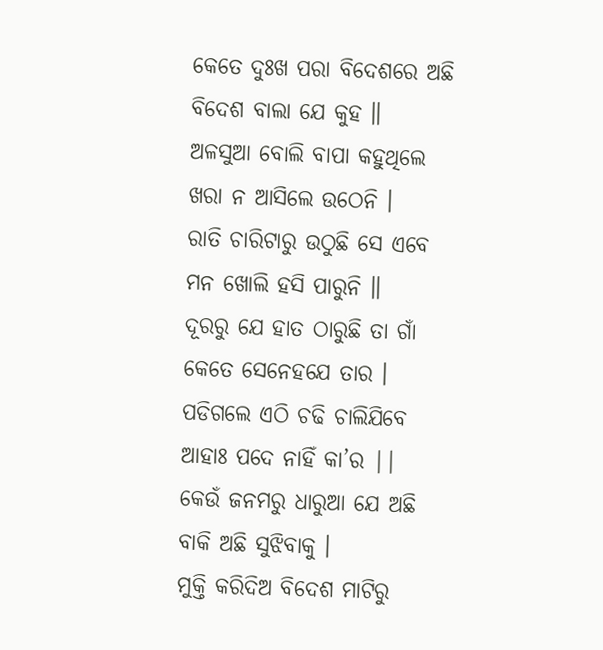କେତେ ଦୁଃଖ ପରା ବିଦେଶରେ ଅଛି
ବିଦେଶ ବାଲା ଯେ କୁହ ॥
ଅଳସୁଆ ବୋଲି ବାପା କହୁଥିଲେ
ଖରା ନ ଆସିଲେ ଉଠେନି ।
ରାତି ଚାରିଟାରୁ ଉଠୁଛି ସେ ଏବେ
ମନ ଖୋଲି ହସି ପାରୁନି ॥
ଦୂରରୁ ଯେ ହାତ ଠାରୁଛି ତା ଗାଁ
କେତେ ସେନେହଯେ ତାର ।
ପଡିଗଲେ ଏଠି ଚଢି ଚାଲିଯିବେ
ଆହାଃ ପଦେ ନାହିଁ କା’ର ||
କେଉଁ ଜନମରୁ ଧାରୁଆ ଯେ ଅଛି
ବାକି ଅଛି ସୁଝିବାକୁ ।
ମୁକ୍ତି କରିଦିଅ ବିଦେଶ ମାଟିରୁ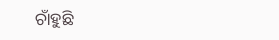ଚାଁହୁଛି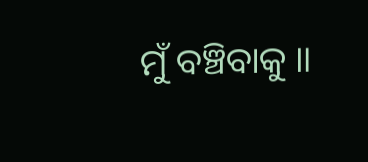ମୁଁ ବଞ୍ଚିବାକୁ ॥